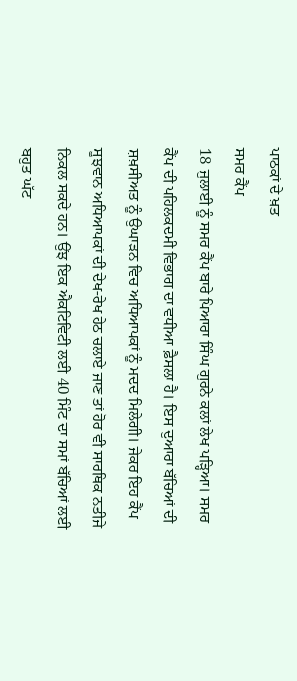ਪਾਠਕਾਂ ਦੇ ਖ਼ਤ
ਸਮਰ ਕੈਂਪ
18 ਜੁਲਾਈ ਨੂੰ ਸਮਰ ਕੈਂਪ ਬਾਰੇ ਪਿਆਰਾ ਸਿੰਘ ਗੁਰਨੇ ਕਲਾਂ ਲੇਖ ਪੜ੍ਹਿਆ। ਸਮਰ ਕੈਂਪ ਦੀ ਪਹਿਲਕਦਮੀ ਵਿਭਾਗ ਦਾ ਵਧੀਆ ਫ਼ੈਸਲਾ ਹੈ। ਇਸ ਦੁਆਰਾ ਬੱਚਿਆਂ ਦੀ ਸ਼ਖ਼ਸੀਅਤ ਨੂੰ ਉਘਾੜਨ ਵਿਚ ਅਧਿਆਪਕਾਂ ਨੂੰ ਮਦਦ ਮਿਲੇਗੀ। ਜੇਕਰ ਇਹ ਕੈਂਪ ਸੂਝਵਾਨ ਅਧਿਆਪਕਾਂ ਦੀ ਦੇਖ-ਰੇਖ ਹੇਠ ਚਲਾਏ ਜਾਣ ਤਾਂ ਹੋਰ ਵੀ ਸਾਰਥਿਕ ਨਤੀਜੇ ਨਿਕਲ ਸਕਦੇ ਹਨ। ਉਂਝ ਇਕ ਐਕਟਿਵਿਟੀ ਲਈ 40 ਮਿੰਟ ਦਾ ਸਮਾਂ ਬੱਚਿਆਂ ਲਈ ਬਹੁਤ ਘੱਟ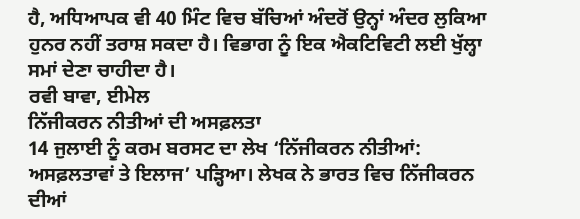ਹੈ, ਅਧਿਆਪਕ ਵੀ 40 ਮਿੰਟ ਵਿਚ ਬੱਚਿਆਂ ਅੰਦਰੋਂ ਉਨ੍ਹਾਂ ਅੰਦਰ ਲੁਕਿਆ ਹੁਨਰ ਨਹੀਂ ਤਰਾਸ਼ ਸਕਦਾ ਹੈ। ਵਿਭਾਗ ਨੂੰ ਇਕ ਐਕਟਿਵਿਟੀ ਲਈ ਖੁੱਲ੍ਹਾ ਸਮਾਂ ਦੇਣਾ ਚਾਹੀਦਾ ਹੈ।
ਰਵੀ ਬਾਵਾ, ਈਮੇਲ
ਨਿੱਜੀਕਰਨ ਨੀਤੀਆਂ ਦੀ ਅਸਫ਼ਲਤਾ
14 ਜੁਲਾਈ ਨੂੰ ਕਰਮ ਬਰਸਟ ਦਾ ਲੇਖ ‘ਨਿੱਜੀਕਰਨ ਨੀਤੀਆਂ: ਅਸਫ਼ਲਤਾਵਾਂ ਤੇ ਇਲਾਜ’ ਪੜ੍ਹਿਆ। ਲੇਖਕ ਨੇ ਭਾਰਤ ਵਿਚ ਨਿੱਜੀਕਰਨ ਦੀਆਂ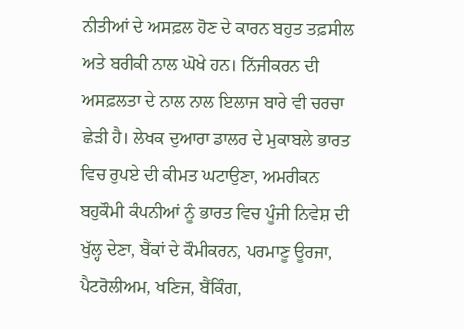ਨੀਤੀਆਂ ਦੇ ਅਸਫ਼ਲ ਹੋਣ ਦੇ ਕਾਰਨ ਬਹੁਤ ਤਫ਼ਸੀਲ ਅਤੇ ਬਰੀਕੀ ਨਾਲ ਘੋਖੇ ਹਨ। ਨਿੱਜੀਕਰਨ ਦੀ ਅਸਫ਼ਲਤਾ ਦੇ ਨਾਲ ਨਾਲ ਇਲਾਜ ਬਾਰੇ ਵੀ ਚਰਚਾ ਛੇੜੀ ਹੈ। ਲੇਖਕ ਦੁਆਰਾ ਡਾਲਰ ਦੇ ਮੁਕਾਬਲੇ ਭਾਰਤ ਵਿਚ ਰੁਪਏ ਦੀ ਕੀਮਤ ਘਟਾਉਣਾ, ਅਮਰੀਕਨ ਬਹੁਕੌਮੀ ਕੰਪਨੀਆਂ ਨੂੰ ਭਾਰਤ ਵਿਚ ਪੂੰਜੀ ਨਿਵੇਸ਼ ਦੀ ਖੁੱਲ੍ਹ ਦੇਣਾ, ਬੈਂਕਾਂ ਦੇ ਕੌਮੀਕਰਨ, ਪਰਮਾਣੂ ਊਰਜਾ, ਪੈਟਰੋਲੀਅਮ, ਖਣਿਜ, ਬੈਂਕਿੰਗ,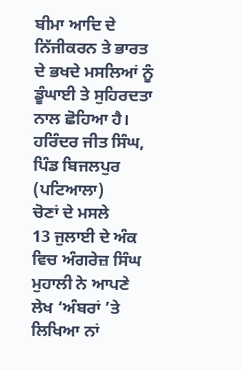ਬੀਮਾ ਆਦਿ ਦੇ ਨਿੱਜੀਕਰਨ ਤੇ ਭਾਰਤ ਦੇ ਭਖਦੇ ਮਸਲਿਆਂ ਨੂੰ ਡੂੰਘਾਈ ਤੇ ਸੁਹਿਰਦਤਾ ਨਾਲ ਛੋਹਿਆ ਹੈ।
ਹਰਿੰਦਰ ਜੀਤ ਸਿੰਘ, ਪਿੰਡ ਬਿਜਲਪੁਰ (ਪਟਿਆਲਾ)
ਚੋਣਾਂ ਦੇ ਮਸਲੇ
13 ਜੁਲਾਈ ਦੇ ਅੰਕ ਵਿਚ ਅੰਗਰੇਜ਼ ਸਿੰਘ ਮੁਹਾਲੀ ਨੇ ਆਪਣੇ ਲੇਖ ‘ਅੰਬਰਾਂ ’ਤੇ ਲਿਖਿਆ ਨਾਂ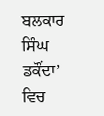ਬਲਕਾਰ ਸਿੰਘ ਡਕੌਂਦਾ’ ਵਿਚ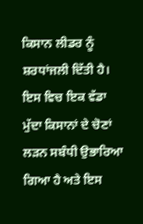ਕਿਸਾਨ ਲੀਡਰ ਨੂੰ ਸ਼ਰਧਾਂਜਲੀ ਦਿੱਤੀ ਹੈ। ਇਸ ਵਿਚ ਇਕ ਵੱਡਾ ਮੁੱਦਾ ਕਿਸਾਨਾਂ ਦੇ ਚੋਣਾਂ ਲੜਨ ਸਬੰਧੀ ਉਭਾਰਿਆ ਗਿਆ ਹੈ ਅਤੇ ਇਸ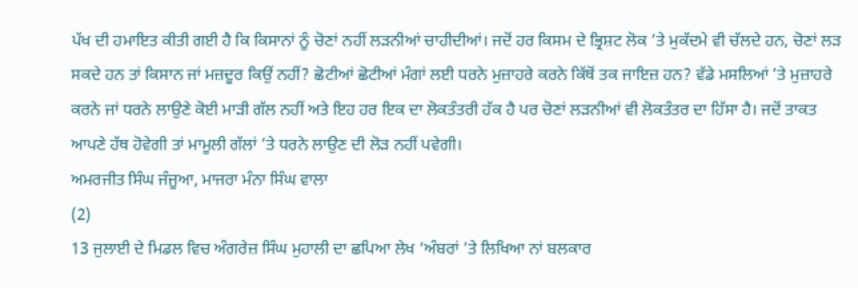ਪੱਖ ਦੀ ਹਮਾਇਤ ਕੀਤੀ ਗਈ ਹੈ ਕਿ ਕਿਸਾਨਾਂ ਨੂੰ ਚੋਣਾਂ ਨਹੀਂ ਲੜਨੀਆਂ ਚਾਹੀਦੀਆਂ। ਜਦੋਂ ਹਰ ਕਿਸਮ ਦੇ ਭ੍ਰਿਸ਼ਟ ਲੋਕ ’ਤੇ ਮੁਕੱਦਮੇ ਵੀ ਚੱਲਦੇ ਹਨ, ਚੋਣਾਂ ਲੜ ਸਕਦੇ ਹਨ ਤਾਂ ਕਿਸਾਨ ਜਾਂ ਮਜ਼ਦੂਰ ਕਿਉਂ ਨਹੀਂ? ਛੋਟੀਆਂ ਛੋਟੀਆਂ ਮੰਗਾਂ ਲਈ ਧਰਨੇ ਮੁਜ਼ਾਹਰੇ ਕਰਨੇ ਕਿੱਥੋਂ ਤਕ ਜਾਇਜ਼ ਹਨ? ਵੱਡੇ ਮਸਲਿਆਂ ’ਤੇ ਮੁਜ਼ਾਹਰੇ ਕਰਨੇ ਜਾਂ ਧਰਨੇ ਲਾਉਣੇ ਕੋਈ ਮਾੜੀ ਗੱਲ ਨਹੀਂ ਅਤੇ ਇਹ ਹਰ ਇਕ ਦਾ ਲੋਕਤੰਤਰੀ ਹੱਕ ਹੈ ਪਰ ਚੋਣਾਂ ਲੜਨੀਆਂ ਵੀ ਲੋਕਤੰਤਰ ਦਾ ਹਿੱਸਾ ਹੈ। ਜਦੋਂ ਤਾਕਤ ਆਪਣੇ ਹੱਥ ਹੋਵੇਗੀ ਤਾਂ ਮਾਮੂਲੀ ਗੱਲਾਂ ’ਤੇ ਧਰਨੇ ਲਾਉਣ ਦੀ ਲੋੜ ਨਹੀਂ ਪਵੇਗੀ।
ਅਮਰਜੀਤ ਸਿੰਘ ਜੰਜੂਆ, ਮਾਜਰਾ ਮੰਨਾ ਸਿੰਘ ਵਾਲਾ
(2)
13 ਜੁਲਾਈ ਦੇ ਮਿਡਲ ਵਿਚ ਅੰਗਰੇਜ਼ ਸਿੰਘ ਮੁਹਾਲੀ ਦਾ ਛਪਿਆ ਲੇਖ ‘ਅੰਬਰਾਂ ’ਤੇ ਲਿਖਿਆ ਨਾਂ ਬਲਕਾਰ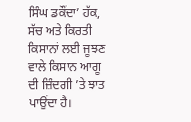ਸਿੰਘ ਡਕੌਂਦਾ’ ਹੱਕ, ਸੱਚ ਅਤੇ ਕਿਰਤੀ ਕਿਸਾਨਾਂ ਲਈ ਜੂਝਣ ਵਾਲੇ ਕਿਸਾਨ ਆਗੂ ਦੀ ਜ਼ਿੰਦਗੀ ’ਤੇ ਝਾਤ ਪਾਉਂਦਾ ਹੈ।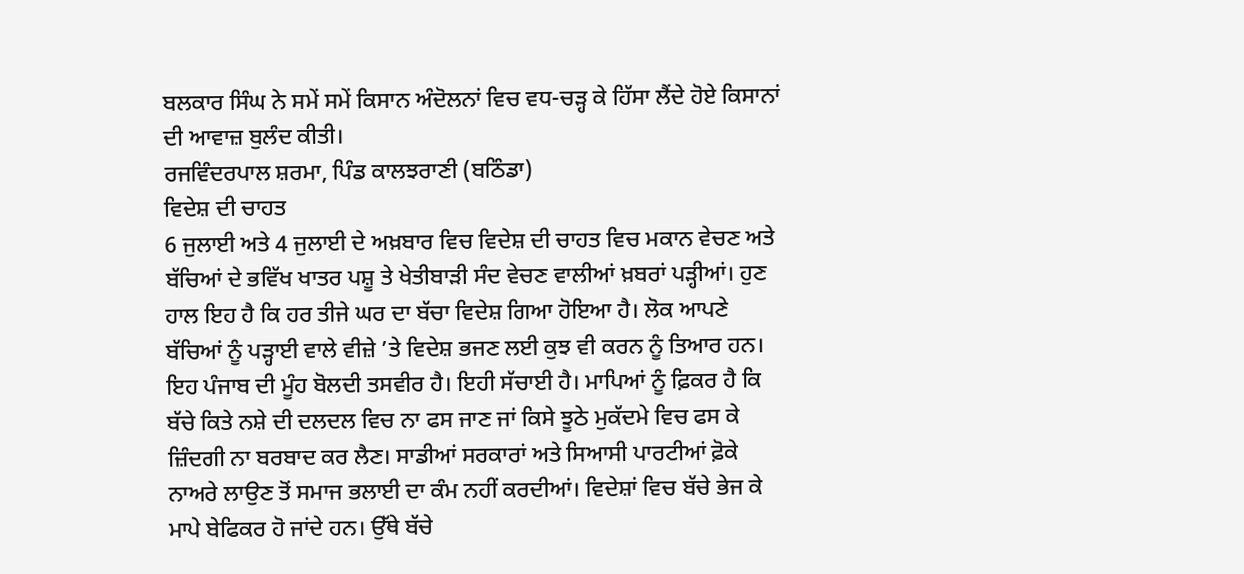ਬਲਕਾਰ ਸਿੰਘ ਨੇ ਸਮੇਂ ਸਮੇਂ ਕਿਸਾਨ ਅੰਦੋਲਨਾਂ ਵਿਚ ਵਧ-ਚੜ੍ਹ ਕੇ ਹਿੱਸਾ ਲੈਂਦੇ ਹੋਏ ਕਿਸਾਨਾਂ ਦੀ ਆਵਾਜ਼ ਬੁਲੰਦ ਕੀਤੀ।
ਰਜਵਿੰਦਰਪਾਲ ਸ਼ਰਮਾ, ਪਿੰਡ ਕਾਲਝਰਾਣੀ (ਬਠਿੰਡਾ)
ਵਿਦੇਸ਼ ਦੀ ਚਾਹਤ
6 ਜੁਲਾਈ ਅਤੇ 4 ਜੁਲਾਈ ਦੇ ਅਖ਼ਬਾਰ ਵਿਚ ਵਿਦੇਸ਼ ਦੀ ਚਾਹਤ ਵਿਚ ਮਕਾਨ ਵੇਚਣ ਅਤੇ ਬੱਚਿਆਂ ਦੇ ਭਵਿੱਖ ਖਾਤਰ ਪਸ਼ੂ ਤੇ ਖੇਤੀਬਾੜੀ ਸੰਦ ਵੇਚਣ ਵਾਲੀਆਂ ਖ਼ਬਰਾਂ ਪੜ੍ਹੀਆਂ। ਹੁਣ ਹਾਲ ਇਹ ਹੈ ਕਿ ਹਰ ਤੀਜੇ ਘਰ ਦਾ ਬੱਚਾ ਵਿਦੇਸ਼ ਗਿਆ ਹੋਇਆ ਹੈ। ਲੋਕ ਆਪਣੇ ਬੱਚਿਆਂ ਨੂੰ ਪੜ੍ਹਾਈ ਵਾਲੇ ਵੀਜ਼ੇ ’ਤੇ ਵਿਦੇਸ਼ ਭਜਣ ਲਈ ਕੁਝ ਵੀ ਕਰਨ ਨੂੰ ਤਿਆਰ ਹਨ। ਇਹ ਪੰਜਾਬ ਦੀ ਮੂੰਹ ਬੋਲਦੀ ਤਸਵੀਰ ਹੈ। ਇਹੀ ਸੱਚਾਈ ਹੈ। ਮਾਪਿਆਂ ਨੂੰ ਫ਼ਿਕਰ ਹੈ ਕਿ ਬੱਚੇ ਕਿਤੇ ਨਸ਼ੇ ਦੀ ਦਲਦਲ ਵਿਚ ਨਾ ਫਸ ਜਾਣ ਜਾਂ ਕਿਸੇ ਝੂਠੇ ਮੁਕੱਦਮੇ ਵਿਚ ਫਸ ਕੇ ਜ਼ਿੰਦਗੀ ਨਾ ਬਰਬਾਦ ਕਰ ਲੈਣ। ਸਾਡੀਆਂ ਸਰਕਾਰਾਂ ਅਤੇ ਸਿਆਸੀ ਪਾਰਟੀਆਂ ਫ਼ੋਕੇ ਨਾਅਰੇ ਲਾਉਣ ਤੋਂ ਸਮਾਜ ਭਲਾਈ ਦਾ ਕੰਮ ਨਹੀਂ ਕਰਦੀਆਂ। ਵਿਦੇਸ਼ਾਂ ਵਿਚ ਬੱਚੇ ਭੇਜ ਕੇ ਮਾਪੇ ਬੇਫਿਕਰ ਹੋ ਜਾਂਦੇ ਹਨ। ਉੱਥੇ ਬੱਚੇ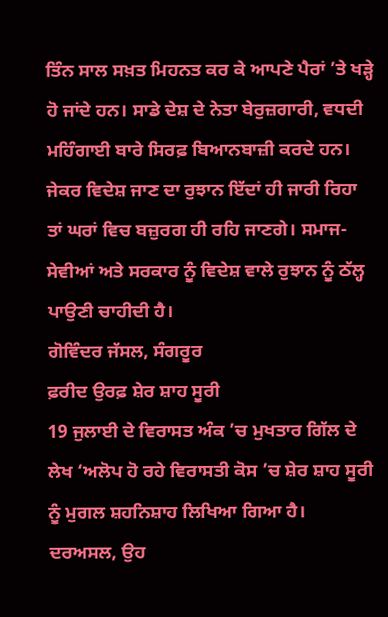ਤਿੰਨ ਸਾਲ ਸਖ਼ਤ ਮਿਹਨਤ ਕਰ ਕੇ ਆਪਣੇ ਪੈਰਾਂ ’ਤੇ ਖੜ੍ਹੇ ਹੋ ਜਾਂਦੇ ਹਨ। ਸਾਡੇ ਦੇਸ਼ ਦੇ ਨੇਤਾ ਬੇਰੁਜ਼ਗਾਰੀ, ਵਧਦੀ ਮਹਿੰਗਾਈ ਬਾਰੇ ਸਿਰਫ਼ ਬਿਆਨਬਾਜ਼ੀ ਕਰਦੇ ਹਨ। ਜੇਕਰ ਵਿਦੇਸ਼ ਜਾਣ ਦਾ ਰੁਝਾਨ ਇੱਦਾਂ ਹੀ ਜਾਰੀ ਰਿਹਾ ਤਾਂ ਘਰਾਂ ਵਿਚ ਬਜ਼ੁਰਗ ਹੀ ਰਹਿ ਜਾਣਗੇ। ਸਮਾਜ-ਸੇਵੀਆਂ ਅਤੇ ਸਰਕਾਰ ਨੂੰ ਵਿਦੇਸ਼ ਵਾਲੇ ਰੁਝਾਨ ਨੂੰ ਠੱਲ੍ਹ ਪਾਉਣੀ ਚਾਹੀਦੀ ਹੈ।
ਗੋਵਿੰਦਰ ਜੱਸਲ, ਸੰਗਰੂਰ
ਫ਼ਰੀਦ ਉਰਫ਼ ਸ਼ੇਰ ਸ਼ਾਹ ਸੂਰੀ
19 ਜੁਲਾਈ ਦੇ ਵਿਰਾਸਤ ਅੰਕ ’ਚ ਮੁਖਤਾਰ ਗਿੱਲ ਦੇ ਲੇਖ ‘ਅਲੋਪ ਹੋ ਰਹੇ ਵਿਰਾਸਤੀ ਕੋਸ ’ਚ ਸ਼ੇਰ ਸ਼ਾਹ ਸੂਰੀ ਨੂੰ ਮੁਗਲ ਸ਼ਹਨਿਸ਼ਾਹ ਲਿਖਿਆ ਗਿਆ ਹੈ। ਦਰਅਸਲ, ਉਹ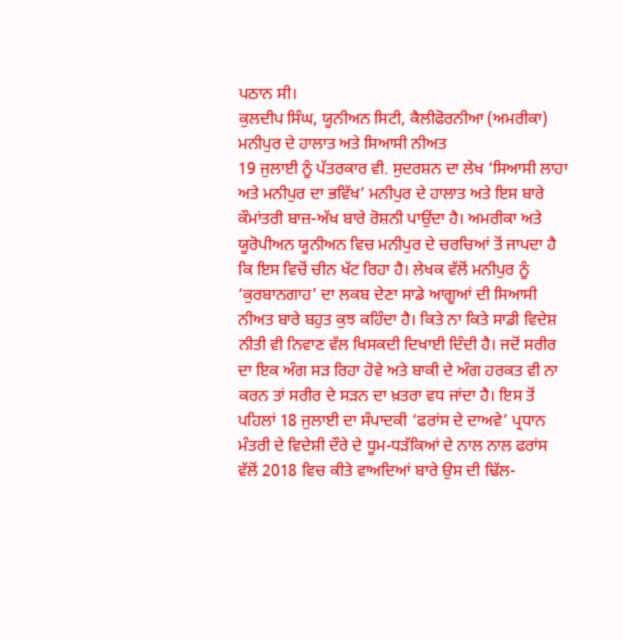ਪਠਾਨ ਸੀ।
ਕੁਲਦੀਪ ਸਿੰਘ, ਯੂਨੀਅਨ ਸਿਟੀ, ਕੈਲੀਫੋਰਨੀਆ (ਅਮਰੀਕਾ)
ਮਨੀਪੁਰ ਦੇ ਹਾਲਾਤ ਅਤੇ ਸਿਆਸੀ ਨੀਅਤ
19 ਜੁਲਾਈ ਨੂੰ ਪੱਤਰਕਾਰ ਵੀ. ਸੁਦਰਸ਼ਨ ਦਾ ਲੇਖ ‘ਸਿਆਸੀ ਲਾਹਾ ਅਤੇ ਮਨੀਪੁਰ ਦਾ ਭਵਿੱਖ’ ਮਨੀਪੁਰ ਦੇ ਹਾਲਾਤ ਅਤੇ ਇਸ ਬਾਰੇ ਕੌਮਾਂਤਰੀ ਬਾਜ਼-ਅੱਖ ਬਾਰੇ ਰੋਸ਼ਨੀ ਪਾਉਂਦਾ ਹੈ। ਅਮਰੀਕਾ ਅਤੇ ਯੂਰੋਪੀਅਨ ਯੂਨੀਅਨ ਵਿਚ ਮਨੀਪੁਰ ਦੇ ਚਰਚਿਆਂ ਤੋਂ ਜਾਪਦਾ ਹੈ ਕਿ ਇਸ ਵਿਚੋਂ ਚੀਨ ਖੱਟ ਰਿਹਾ ਹੈ। ਲੇਖਕ ਵੱਲੋਂ ਮਨੀਪੁਰ ਨੂੰ ‘ਕੁਰਬਾਨਗਾਹ’ ਦਾ ਲਕਬ ਦੇਣਾ ਸਾਡੇ ਆਗੂਆਂ ਦੀ ਸਿਆਸੀ ਨੀਅਤ ਬਾਰੇ ਬਹੁਤ ਕੁਝ ਕਹਿੰਦਾ ਹੈ। ਕਿਤੇ ਨਾ ਕਿਤੇ ਸਾਡੀ ਵਿਦੇਸ਼ ਨੀਤੀ ਵੀ ਨਿਵਾਣ ਵੱਲ ਖਿਸਕਦੀ ਦਿਖਾਈ ਦਿੰਦੀ ਹੈ। ਜਦੋਂ ਸਰੀਰ ਦਾ ਇਕ ਅੰਗ ਸੜ ਰਿਹਾ ਹੋਵੇ ਅਤੇ ਬਾਕੀ ਦੇ ਅੰਗ ਹਰਕਤ ਵੀ ਨਾ ਕਰਨ ਤਾਂ ਸਰੀਰ ਦੇ ਸੜਨ ਦਾ ਖ਼ਤਰਾ ਵਧ ਜਾਂਦਾ ਹੈ। ਇਸ ਤੋਂ ਪਹਿਲਾਂ 18 ਜੁਲਾਈ ਦਾ ਸੰਪਾਦਕੀ ‘ਫਰਾਂਸ ਦੇ ਦਾਅਵੇ’ ਪ੍ਰਧਾਨ ਮੰਤਰੀ ਦੇ ਵਿਦੇਸ਼ੀ ਦੌਰੇ ਦੇ ਧੂਮ-ਧੜੱਕਿਆਂ ਦੇ ਨਾਲ ਨਾਲ ਫਰਾਂਸ ਵੱਲੋਂ 2018 ਵਿਚ ਕੀਤੇ ਵਾਅਦਿਆਂ ਬਾਰੇ ਉਸ ਦੀ ਢਿੱਲ-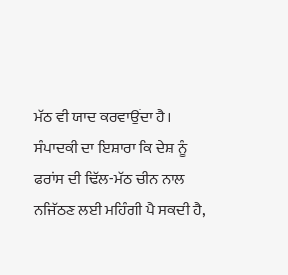ਮੱਠ ਵੀ ਯਾਦ ਕਰਵਾਉਂਦਾ ਹੈ। ਸੰਪਾਦਕੀ ਦਾ ਇਸ਼ਾਰਾ ਕਿ ਦੇਸ਼ ਨੂੰ ਫਰਾਂਸ ਦੀ ਢਿੱਲ-ਮੱਠ ਚੀਨ ਨਾਲ ਨਜਿੱਠਣ ਲਈ ਮਹਿੰਗੀ ਪੈ ਸਕਦੀ ਹੈ,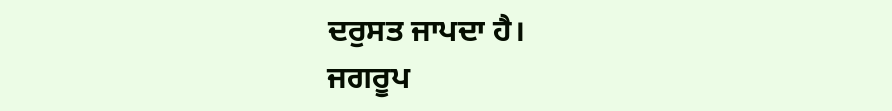ਦਰੁਸਤ ਜਾਪਦਾ ਹੈ।
ਜਗਰੂਪ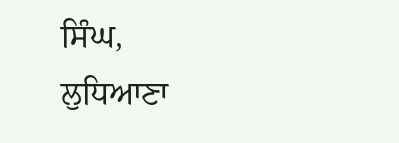ਸਿੰਘ, ਲੁਧਿਆਣਾ